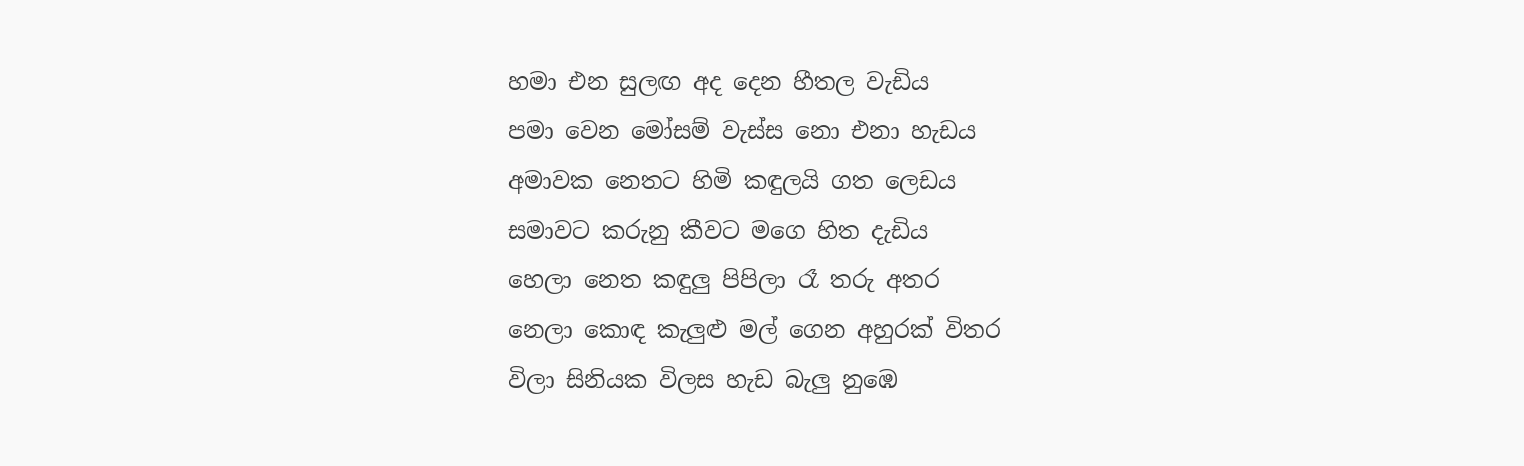හමා එන සුලඟ අද දෙන හීතල වැඩිය
පමා වෙන මෝසම් වැස්ස නො එනා හැඩය
අමාවක නෙතට හිමි කඳුලයි ගත ලෙඩය
සමාවට කරුනු කීවට මගෙ හිත දැඩිය
හෙලා නෙත කඳුලු පිපිලා රෑ තරු අතර
නෙලා කොඳ කැලුළු මල් ගෙන අහුරක් විතර
විලා සිනියක විලස හැඩ බැලු නුඹෙ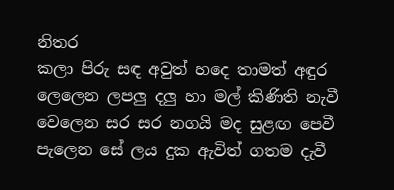නිතර
කලා පිරු සඳ අවුත් හදෙ තාමත් අඳුර
ලෙලෙන ලපලු දලු හා මල් කිණිති නැවී
වෙලෙන සර සර නගයි මද සුළඟ පෙවී
පැලෙන සේ ලය දුක ඇවිත් ගතම දැවී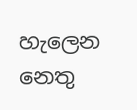හැලෙන නෙතු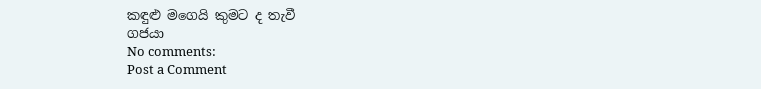කඳුළු මගෙයි කුමට ද තැවී
ගජයා
No comments:
Post a Comment